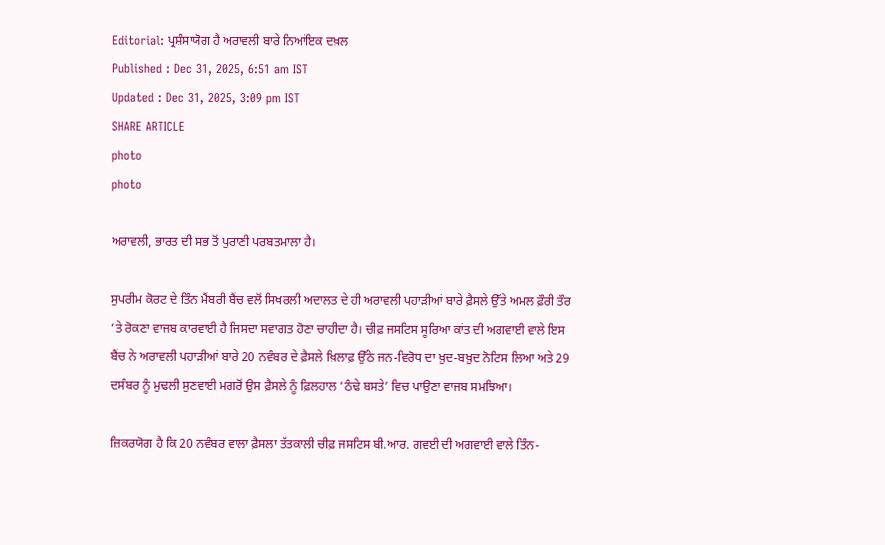Editorial: ਪ੍ਰਸ਼ੰਸਾਯੋਗ ਹੈ ਅਰਾਵਲੀ ਬਾਰੇ ਨਿਆਂਇਕ ਦਖ਼ਲ
Published : Dec 31, 2025, 6:51 am IST
Updated : Dec 31, 2025, 3:09 pm IST
SHARE ARTICLE
photo
photo

ਅਰਾਵਲੀ, ਭਾਰਤ ਦੀ ਸਭ ਤੋਂ ਪੁਰਾਣੀ ਪਰਬਤਮਾਲਾ ਹੈ।

ਸੁਪਰੀਮ ਕੋਰਟ ਦੇ ਤਿੰਨ ਮੈਂਬਰੀ ਬੈਂਚ ਵਲੋਂ ਸਿਖਰਲੀ ਅਦਾਲਤ ਦੇ ਹੀ ਅਰਾਵਲੀ ਪਹਾੜੀਆਂ ਬਾਰੇ ਫ਼ੈਸਲੇ ਉੱਤੇ ਅਮਲ ਫ਼ੌਰੀ ਤੌਰ ’ਤੇ ਰੋਕਣਾ ਵਾਜਬ ਕਾਰਵਾਈ ਹੈ ਜਿਸਦਾ ਸਵਾਗਤ ਹੋਣਾ ਚਾਹੀਦਾ ਹੈ। ਚੀਫ਼ ਜਸਟਿਸ ਸੂਰਿਆ ਕਾਂਤ ਦੀ ਅਗਵਾਈ ਵਾਲੇ ਇਸ ਬੈਂਚ ਨੇ ਅਰਾਵਲੀ ਪਹਾੜੀਆਂ ਬਾਰੇ 20 ਨਵੰਬਰ ਦੇ ਫ਼ੈਸਲੇ ਖ਼ਿਲਾਫ਼ ਉੱਠੇ ਜਨ-ਵਿਰੋਧ ਦਾ ਖ਼ੁਦ-ਬਖ਼ੁਦ ਨੋਟਿਸ ਲਿਆ ਅਤੇ 29 ਦਸੰਬਰ ਨੂੰ ਮੁਢਲੀ ਸੁਣਵਾਈ ਮਗਰੋਂ ਉਸ ਫ਼ੈਸਲੇ ਨੂੰ ਫ਼ਿਲਹਾਲ ‘ਠੰਢੇ ਬਸਤੇ’ ਵਿਚ ਪਾਉਣਾ ਵਾਜਬ ਸਮਝਿਆ।

ਜ਼ਿਕਰਯੋਗ ਹੈ ਕਿ 20 ਨਵੰਬਰ ਵਾਲਾ ਫ਼ੈਸਲਾ ਤੱਤਕਾਲੀ ਚੀਫ਼ ਜਸਟਿਸ ਬੀ.ਆਰ. ਗਵਈ ਦੀ ਅਗਵਾਈ ਵਾਲੇ ਤਿੰਨ-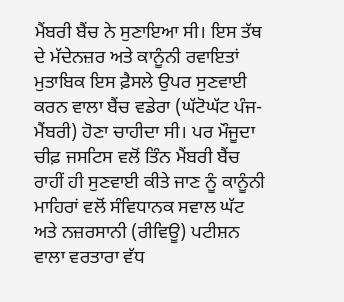ਮੈਂਬਰੀ ਬੈਂਚ ਨੇ ਸੁਣਾਇਆ ਸੀ। ਇਸ ਤੱਥ ਦੇ ਮੱਦੇਨਜ਼ਰ ਅਤੇ ਕਾਨੂੰਨੀ ਰਵਾਇਤਾਂ ਮੁਤਾਬਿਕ ਇਸ ਫ਼ੈਸਲੇ ਉਪਰ ਸੁਣਵਾਈ ਕਰਨ ਵਾਲਾ ਬੈਂਚ ਵਡੇਰਾ (ਘੱਟੋਘੱਟ ਪੰਜ-ਮੈਂਬਰੀ) ਹੋਣਾ ਚਾਹੀਦਾ ਸੀ। ਪਰ ਮੌਜੂਦਾ ਚੀਫ਼ ਜਸਟਿਸ ਵਲੋਂ ਤਿੰਨ ਮੈਂਬਰੀ ਬੈਂਚ ਰਾਹੀਂ ਹੀ ਸੁਣਵਾਈ ਕੀਤੇ ਜਾਣ ਨੂੰ ਕਾਨੂੰਨੀ ਮਾਹਿਰਾਂ ਵਲੋਂ ਸੰਵਿਧਾਨਕ ਸਵਾਲ ਘੱਟ ਅਤੇ ਨਜ਼ਰਸਾਨੀ (ਰੀਵਿਊ) ਪਟੀਸ਼ਨ ਵਾਲਾ ਵਰਤਾਰਾ ਵੱਧ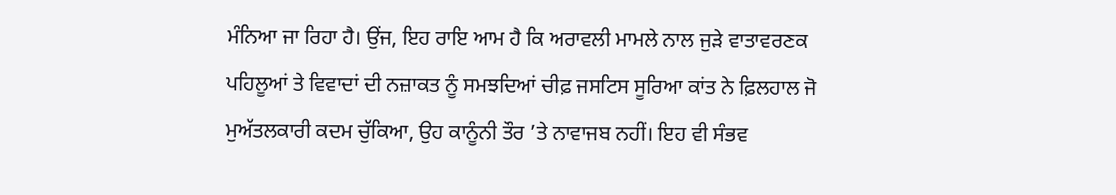ਮੰਨਿਆ ਜਾ ਰਿਹਾ ਹੈ। ਉਂਜ, ਇਹ ਰਾਇ ਆਮ ਹੈ ਕਿ ਅਰਾਵਲੀ ਮਾਮਲੇ ਨਾਲ ਜੁੜੇ ਵਾਤਾਵਰਣਕ ਪਹਿਲੂਆਂ ਤੇ ਵਿਵਾਦਾਂ ਦੀ ਨਜ਼ਾਕਤ ਨੂੰ ਸਮਝਦਿਆਂ ਚੀਫ਼ ਜਸਟਿਸ ਸੂਰਿਆ ਕਾਂਤ ਨੇ ਫ਼ਿਲਹਾਲ ਜੋ ਮੁਅੱਤਲਕਾਰੀ ਕਦਮ ਚੁੱਕਿਆ, ਉਹ ਕਾਨੂੰਨੀ ਤੌਰ ’ਤੇ ਨਾਵਾਜਬ ਨਹੀਂ। ਇਹ ਵੀ ਸੰਭਵ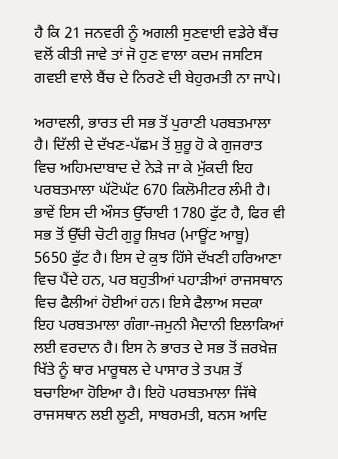ਹੈ ਕਿ 21 ਜਨਵਰੀ ਨੂੰ ਅਗਲੀ ਸੁਣਵਾਈ ਵਡੇਰੇ ਬੈਂਚ ਵਲੋਂ ਕੀਤੀ ਜਾਵੇ ਤਾਂ ਜੋ ਹੁਣ ਵਾਲਾ ਕਦਮ ਜਸਟਿਸ ਗਵਈ ਵਾਲੇ ਬੈਂਚ ਦੇ ਨਿਰਣੇ ਦੀ ਬੇਹੁਰਮਤੀ ਨਾ ਜਾਪੇ।

ਅਰਾਵਲੀ, ਭਾਰਤ ਦੀ ਸਭ ਤੋਂ ਪੁਰਾਣੀ ਪਰਬਤਮਾਲਾ ਹੈ। ਦਿੱਲੀ ਦੇ ਦੱਖਣ-ਪੱਛਮ ਤੋਂ ਸ਼ੁਰੂ ਹੋ ਕੇ ਗੁਜਰਾਤ ਵਿਚ ਅਹਿਮਦਾਬਾਦ ਦੇ ਨੇੜੇ ਜਾ ਕੇ ਮੁੱਕਦੀ ਇਹ ਪਰਬਤਮਾਲਾ ਘੱਟੋਘੱਟ 670 ਕਿਲੋਮੀਟਰ ਲੰਮੀ ਹੈ। ਭਾਵੇਂ ਇਸ ਦੀ ਔਸਤ ਉੱਚਾਈ 1780 ਫੁੱਟ ਹੈ, ਫਿਰ ਵੀ ਸਭ ਤੋਂ ਉੱਚੀ ਚੋਟੀ ਗੁਰੂ ਸ਼ਿਖਰ (ਮਾਊਂਟ ਆਬੂ) 5650 ਫੁੱਟ ਹੈ। ਇਸ ਦੇ ਕੁਝ ਹਿੱਸੇ ਦੱਖਣੀ ਹਰਿਆਣਾ ਵਿਚ ਪੈਂਦੇ ਹਨ, ਪਰ ਬਹੁਤੀਆਂ ਪਹਾੜੀਆਂ ਰਾਜਸਥਾਨ ਵਿਚ ਫੈਲੀਆਂ ਹੋਈਆਂ ਹਨ। ਇਸੇ ਫੈਲਾਅ ਸਦਕਾ ਇਹ ਪਰਬਤਮਾਲਾ ਗੰਗਾ-ਜਮੁਨੀ ਮੈਦਾਨੀ ਇਲਾਕਿਆਂ ਲਈ ਵਰਦਾਨ ਹੈ। ਇਸ ਨੇ ਭਾਰਤ ਦੇ ਸਭ ਤੋਂ ਜ਼ਰਖ਼ੇਜ਼ ਖਿੱਤੇ ਨੂੰ ਥਾਰ ਮਾਰੂਥਲ ਦੇ ਪਾਸਾਰ ਤੇ ਤਪਸ਼ ਤੋਂ ਬਚਾਇਆ ਹੋਇਆ ਹੈ। ਇਹੋ ਪਰਬਤਮਾਲਾ ਜਿੱਥੇ ਰਾਜਸਥਾਨ ਲਈ ਲੂਣੀ, ਸਾਬਰਮਤੀ, ਬਨਸ ਆਦਿ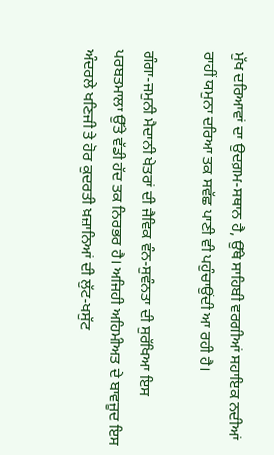ਮੁੱਖ ਦਰਿਆਵਾਂ ਦਾ ਉਦਗ਼ਮ-ਸਥਾਨ ਹੈ, ਉੱਥੇ ਸਾਹਿਬੀ ਵਰਗੀਆਂ ਸਹਾਇਕ ਨਦੀਆਂ ਰਾਹੀਂ ਯਮੁਨਾ ਦਰਿਆ ਤਕ ਸਵੱਛ ਪਾਣੀ ਵੀ ਪਹੁੰਚਾਉਂਦੀ ਆ ਰਹੀ ਹੈ।

ਗੰਗਾ-ਜਮੁਨੀ ਮੈਦਾਨੀ ਖੇਤਰਾਂ ਦੀ ਜੈਵਿਕ ਵੰਨ-ਸੁਵੰਨਤਾ ਦੀ ਸੁਰੱਖਿਆ ਇਸ ਪਰਬਤਮਾਲਾ ਉੱਤੇ ਵੱਡੀ ਹੱਦ ਤਕ ਨਿਰਭਰ ਹੈ। ਅਜਿਹੀ ਅਹਿਮੀਅਤ ਦੇ ਬਾਵਜੂਦ ਇਸ ਅੰਦਰਲੇ ਖਣਿਜੀ ਤੇ ਹੋਰ ਕੁਦਰਤੀ ਖ਼ਜ਼ਾਨਿਆਂ ਦੀ ਲੁੱਟ-ਖਸੁੱਟ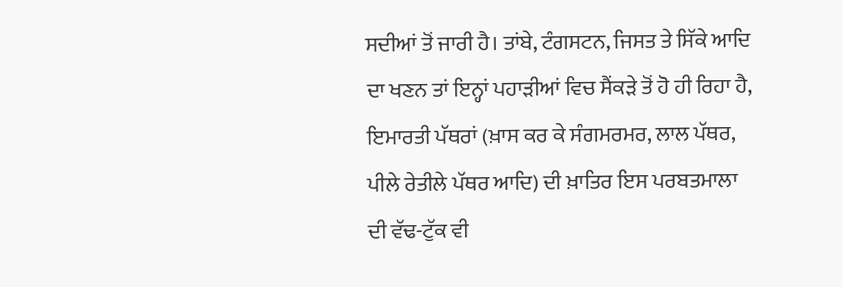ਸਦੀਆਂ ਤੋਂ ਜਾਰੀ ਹੈ। ਤਾਂਬੇ, ਟੰਗਸਟਨ, ਜਿਸਤ ਤੇ ਸਿੱਕੇ ਆਦਿ ਦਾ ਖਣਨ ਤਾਂ ਇਨ੍ਹਾਂ ਪਹਾੜੀਆਂ ਵਿਚ ਸੈਂਕੜੇ ਤੋਂ ਹੋ ਹੀ ਰਿਹਾ ਹੈ, ਇਮਾਰਤੀ ਪੱਥਰਾਂ (ਖ਼ਾਸ ਕਰ ਕੇ ਸੰਗਮਰਮਰ, ਲਾਲ ਪੱਥਰ, ਪੀਲੇ ਰੇਤੀਲੇ ਪੱਥਰ ਆਦਿ) ਦੀ ਖ਼ਾਤਿਰ ਇਸ ਪਰਬਤਮਾਲਾ ਦੀ ਵੱਢ-ਟੁੱਕ ਵੀ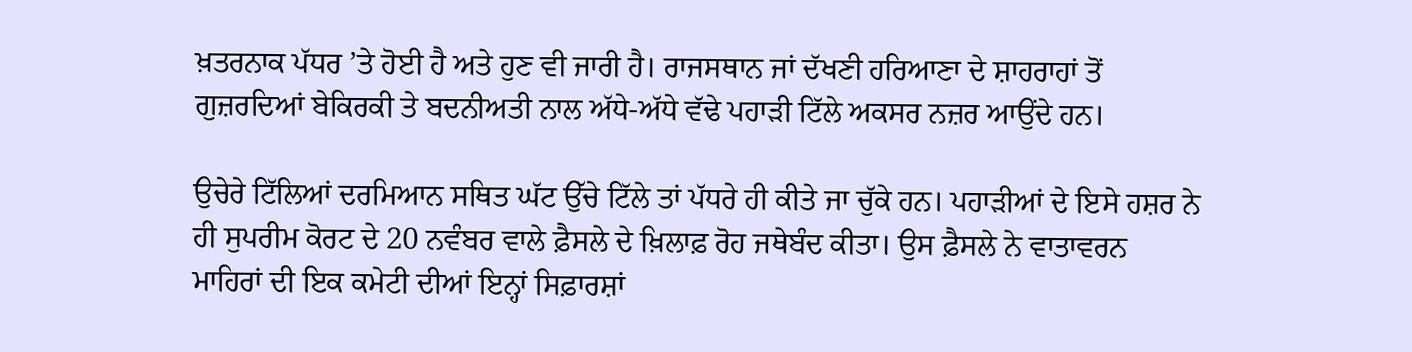ਖ਼ਤਰਨਾਕ ਪੱਧਰ ’ਤੇ ਹੋਈ ਹੈ ਅਤੇ ਹੁਣ ਵੀ ਜਾਰੀ ਹੈ। ਰਾਜਸਥਾਨ ਜਾਂ ਦੱਖਣੀ ਹਰਿਆਣਾ ਦੇ ਸ਼ਾਹਰਾਹਾਂ ਤੋਂ ਗੁਜ਼ਰਦਿਆਂ ਬੇਕਿਰਕੀ ਤੇ ਬਦਨੀਅਤੀ ਨਾਲ ਅੱਧੇ-ਅੱਧੇ ਵੱਢੇ ਪਹਾੜੀ ਟਿੱਲੇ ਅਕਸਰ ਨਜ਼ਰ ਆਉਂਦੇ ਹਨ।

ਉਚੇਰੇ ਟਿੱਲਿਆਂ ਦਰਮਿਆਨ ਸਥਿਤ ਘੱਟ ਉੱਚੇ ਟਿੱਲੇ ਤਾਂ ਪੱਧਰੇ ਹੀ ਕੀਤੇ ਜਾ ਚੁੱਕੇ ਹਨ। ਪਹਾੜੀਆਂ ਦੇ ਇਸੇ ਹਸ਼ਰ ਨੇ ਹੀ ਸੁਪਰੀਮ ਕੋਰਟ ਦੇ 20 ਨਵੰਬਰ ਵਾਲੇ ਫ਼ੈਸਲੇ ਦੇ ਖ਼ਿਲਾਫ਼ ਰੋਹ ਜਥੇਬੰਦ ਕੀਤਾ। ਉਸ ਫ਼ੈਸਲੇ ਨੇ ਵਾਤਾਵਰਨ ਮਾਹਿਰਾਂ ਦੀ ਇਕ ਕਮੇਟੀ ਦੀਆਂ ਇਨ੍ਹਾਂ ਸਿਫ਼ਾਰਸ਼ਾਂ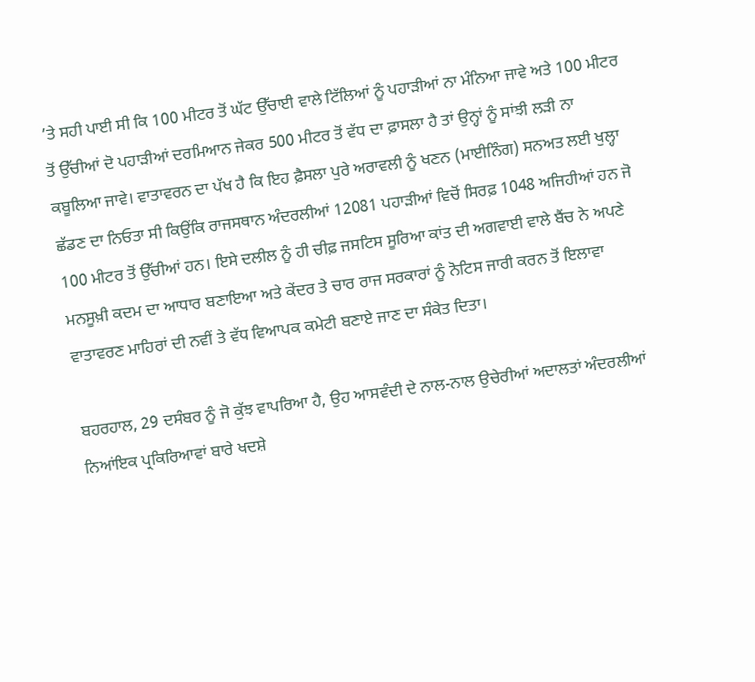’ਤੇ ਸਹੀ ਪਾਈ ਸੀ ਕਿ 100 ਮੀਟਰ ਤੋਂ ਘੱਟ ਉੱਚਾਈ ਵਾਲੇ ਟਿੱਲਿਆਂ ਨੂੰ ਪਹਾੜੀਆਂ ਨਾ ਮੰਨਿਆ ਜਾਵੇ ਅਤੇ 100 ਮੀਟਰ ਤੋਂ ਉੱਚੀਆਂ ਦੋ ਪਹਾੜੀਆਂ ਦਰਮਿਆਨ ਜੇਕਰ 500 ਮੀਟਰ ਤੋਂ ਵੱਧ ਦਾ ਫ਼ਾਸਲਾ ਹੈ ਤਾਂ ਉਨ੍ਹਾਂ ਨੂੰ ਸਾਂਝੀ ਲੜੀ ਨਾ ਕਬੂਲਿਆ ਜਾਵੇ। ਵਾਤਾਵਰਨ ਦਾ ਪੱਖ ਹੈ ਕਿ ਇਹ ਫ਼ੈਸਲਾ ਪੁਰੇ ਅਰਾਵਲੀ ਨੂੰ ਖਣਨ (ਮਾਈਨਿੰਗ) ਸਨਅਤ ਲਈ ਖੁਲ੍ਹਾ ਛੱਡਣ ਦਾ ਨਿਓਤਾ ਸੀ ਕਿਉਂਕਿ ਰਾਜਸਥਾਨ ਅੰਦਰਲੀਆਂ 12081 ਪਹਾੜੀਆਂ ਵਿਚੋਂ ਸਿਰਫ਼ 1048 ਅਜਿਹੀਆਂ ਹਨ ਜੋ 100 ਮੀਟਰ ਤੋਂ ਉੱਚੀਆਂ ਹਨ। ਇਸੇ ਦਲੀਲ ਨੂੰ ਹੀ ਚੀਫ਼ ਜਸਟਿਸ ਸੂਰਿਆ ਕਾਂਤ ਦੀ ਅਗਵਾਈ ਵਾਲੇ ਬੈਂਚ ਨੇ ਅਪਣੇ ਮਨਸੂਖ਼ੀ ਕਦਮ ਦਾ ਆਧਾਰ ਬਣਾਇਆ ਅਤੇ ਕੇਂਦਰ ਤੇ ਚਾਰ ਰਾਜ ਸਰਕਾਰਾਂ ਨੂੰ ਨੋਟਿਸ ਜਾਰੀ ਕਰਨ ਤੋਂ ਇਲਾਵਾ ਵਾਤਾਵਰਣ ਮਾਹਿਰਾਂ ਦੀ ਨਵੀਂ ਤੇ ਵੱਧ ਵਿਆਪਕ ਕਮੇਟੀ ਬਣਾਏ ਜਾਣ ਦਾ ਸੰਕੇਤ ਦਿਤਾ।

ਬਹਰਹਾਲ, 29 ਦਸੰਬਰ ਨੂੰ ਜੋ ਕੁੱਝ ਵਾਪਰਿਆ ਹੈ, ਉਹ ਆਸਵੰਦੀ ਦੇ ਨਾਲ-ਨਾਲ ਉਚੇਰੀਆਂ ਅਦਾਲਤਾਂ ਅੰਦਰਲੀਆਂ ਨਿਆਂਇਕ ਪ੍ਰਕਿਰਿਆਵਾਂ ਬਾਰੇ ਖਦਸ਼ੇ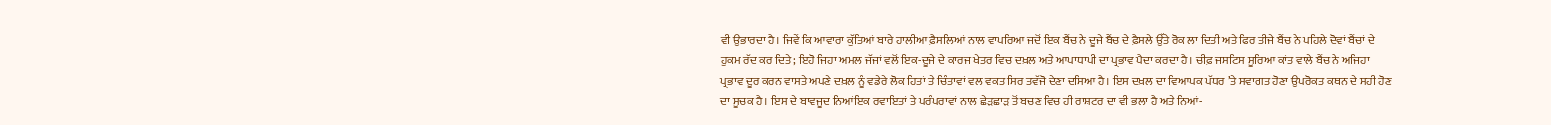ਵੀ ਉਭਾਰਦਾ ਹੈ। ਜਿਵੇਂ ਕਿ ਆਵਾਰਾ ਕੁੱਤਿਆਂ ਬਾਰੇ ਹਾਲੀਆ ਫ਼ੈਸਲਿਆਂ ਨਾਲ ਵਾਪਰਿਆ ਜਦੋਂ ਇਕ ਬੈਂਚ ਨੇ ਦੂਜੇ ਬੈਂਚ ਦੇ ਫ਼ੈਸਲੇ ਉੱਤੇ ਰੋਕ ਲਾ ਦਿਤੀ ਅਤੇ ਫਿਰ ਤੀਜੇ ਬੈਂਚ ਨੇ ਪਹਿਲੇ ਦੋਵਾਂ ਬੈਂਚਾਂ ਦੇ ਹੁਕਮ ਰੱਦ ਕਰ ਦਿਤੇ; ਇਹੋ ਜਿਹਾ ਅਮਲ ਜੱਜਾਂ ਵਲੋਂ ਇਕ-ਦੂਜੇ ਦੇ ਕਾਰਜ ਖੇਤਰ ਵਿਚ ਦਖ਼ਲ ਅਤੇ ਆਪਾਧਾਪੀ ਦਾ ਪ੍ਰਭਾਵ ਪੈਦਾ ਕਰਦਾ ਹੈ। ਚੀਫ਼ ਜਸਟਿਸ ਸੂਰਿਆ ਕਾਂਤ ਵਾਲੇ ਬੈਂਚ ਨੇ ਅਜਿਹਾ ਪ੍ਰਭਾਵ ਦੂਰ ਕਰਨ ਵਾਸਤੇ ਅਪਣੇ ਦਖ਼ਲ ਨੂੰ ਵਡੇਰੇ ਲੋਕ ਹਿਤਾਂ ਤੇ ਚਿੰਤਾਵਾਂ ਵਲ ਵਕਤ ਸਿਰ ਤਵੱਜੋ ਦੇਣਾ ਦਸਿਆ ਹੈ। ਇਸ ਦਖ਼ਲ ਦਾ ਵਿਆਪਕ ਪੱਧਰ ’ਤੇ ਸਵਾਗਤ ਹੋਣਾ ਉਪਰੋਕਤ ਕਥਨ ਦੇ ਸਹੀ ਹੋਣ ਦਾ ਸੂਚਕ ਹੈ। ਇਸ ਦੇ ਬਾਵਜੂਦ ਨਿਆਂਇਕ ਰਵਾਇਤਾਂ ਤੇ ਪਰੰਪਰਾਵਾਂ ਨਾਲ ਛੇੜਛਾੜ ਤੋਂ ਬਚਣ ਵਿਚ ਹੀ ਰਾਸ਼ਟਰ ਦਾ ਵੀ ਭਲਾ ਹੈ ਅਤੇ ਨਿਆਂ-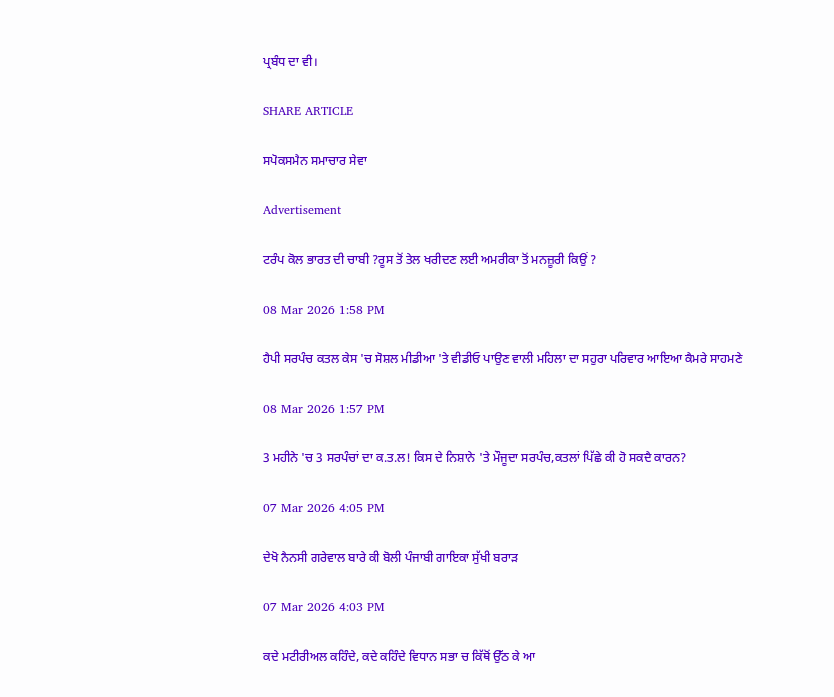ਪ੍ਰਬੰਧ ਦਾ ਵੀ।

SHARE ARTICLE

ਸਪੋਕਸਮੈਨ ਸਮਾਚਾਰ ਸੇਵਾ

Advertisement

ਟਰੰਪ ਕੋਲ ਭਾਰਤ ਦੀ ਚਾਬੀ ?ਰੂਸ ਤੋਂ ਤੇਲ ਖਰੀਦਣ ਲਈ ਅਮਰੀਕਾ ਤੋਂ ਮਨਜ਼ੂਰੀ ਕਿਉਂ ?

08 Mar 2026 1:58 PM

ਹੈਪੀ ਸਰਪੰਚ ਕਤਲ ਕੇਸ 'ਚ ਸੋਸ਼ਲ ਮੀਡੀਆ 'ਤੇ ਵੀਡੀਓ ਪਾਉਣ ਵਾਲੀ ਮਹਿਲਾ ਦਾ ਸਹੁਰਾ ਪਰਿਵਾਰ ਆਇਆ ਕੈਮਰੇ ਸਾਹਮਣੇ

08 Mar 2026 1:57 PM

3 ਮਹੀਨੇ 'ਚ 3 ਸਰਪੰਚਾਂ ਦਾ ਕ.ਤ.ਲ! ਕਿਸ ਦੇ ਨਿਸ਼ਾਨੇ 'ਤੇ ਮੌਜੂਦਾ ਸਰਪੰਚ,ਕਤਲਾਂ ਪਿੱਛੇ ਕੀ ਹੋ ਸਕਦੈ ਕਾਰਨ?

07 Mar 2026 4:05 PM

ਦੇਖੋ ਨੈਨਸੀ ਗਰੇਵਾਲ ਬਾਰੇ ਕੀ ਬੋਲੀ ਪੰਜਾਬੀ ਗਾਇਕਾ ਸੁੱਖੀ ਬਰਾੜ

07 Mar 2026 4:03 PM

ਕਦੇ ਮਟੀਰੀਅਲ ਕਹਿੰਦੇ, ਕਦੇ ਕਹਿੰਦੇ ਵਿਧਾਨ ਸਭਾ ਚ ਕਿੱਥੋਂ ਉੱਠ ਕੇ ਆ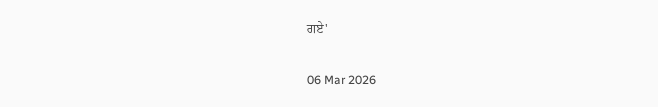ਗਏ'

06 Mar 2026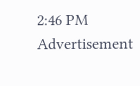2:46 PM
Advertisement